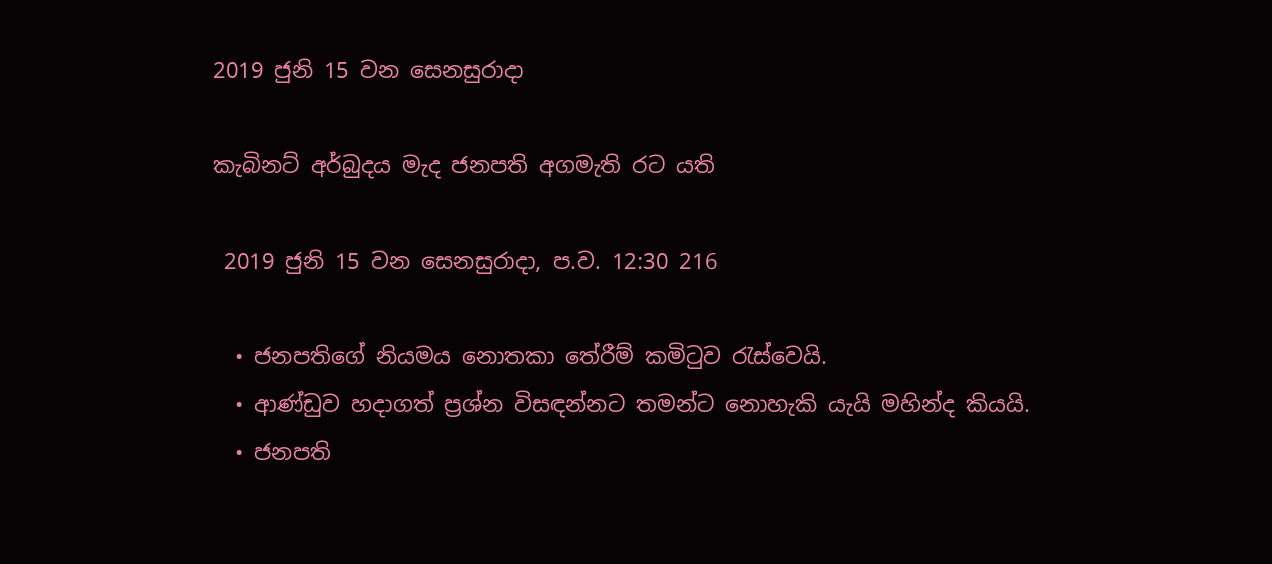2019 ජුනි 15 වන සෙනසුරාදා

කැබිනට් අර්බුදය මැද ජනපති අගමැති රට යති

 2019 ජුනි 15 වන සෙනසුරාදා, ප.ව. 12:30 216

  • ජනපතිගේ නියමය නොතකා තේරීම් කමිටුව රැස්වෙයි.
  • ආණ්ඩුව හදාගත් ප්‍රශ්න විසඳන්නට තමන්ට නොහැකි යැයි මහින්ද කියයි.
  • ජනපති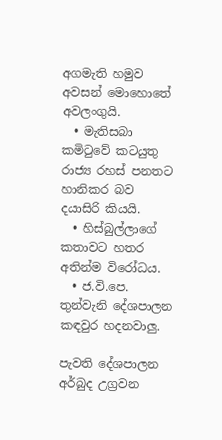අගමැති හමුව අවසන් මොහොතේ අවලංගුයි.
  • මැතිසබා කමිටුවේ කටයුතු රාජ්‍ය රහස් පනතට හානිකර බව දයාසිරි කියයි.
  • හිස්බුල්ලාගේ කතාවට හතර අතින්ම විරෝධය.
  • ජ.වි.පෙ. තුන්වැනි දේශපාලන කඳවුර හදනවාලු.

පැවති දේශපාලන අර්බුද උග්‍රවන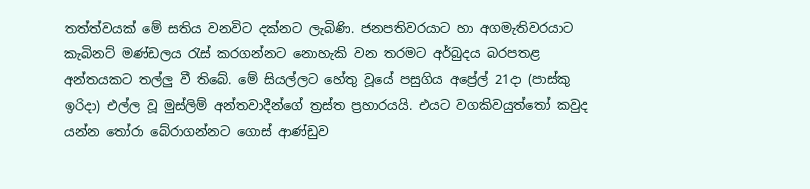තත්ත්වයක් මේ සතිය වනවිට දක්නට ලැබිණි. ජනපතිවරයාට හා අගමැතිවරයාට කැබිනට් මණ්ඩලය රැස් කරගන්නට නොහැකි වන තරමට අර්බුදය බරපතළ අන්තයකට තල්ලු වී තිබේ. මේ සියල්ලට හේතු වූයේ පසුගිය අප්‍රේල් 21දා (පාස්කු ඉරිදා) එල්ල වූ මුස්ලිම් අන්තවාදීන්ගේ ත්‍රස්ත ප්‍රහාරයයි. එයට වගකිවයුත්තෝ කවුද යන්න තෝරා බේරාගන්නට ගොස් ආණ්ඩුව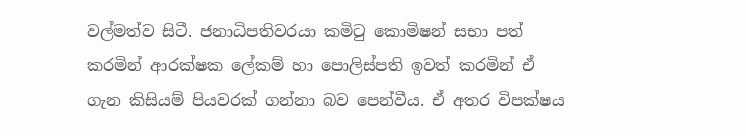වල්මත්ව සිටී. ජනාධිපතිවරයා කමිටු කොමිෂන් සභා පත් කරමින් ආරක්ෂක ලේකම් හා පොලිස්පති ඉවත් කරමින් ඒ ගැන කිසියම් පියවරක් ගන්නා බව පෙන්වීය. ඒ අතර විපක්ෂය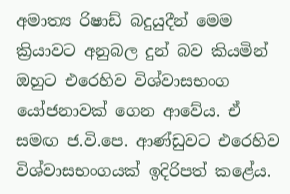අමාත්‍ය රිෂාඩ් බදුයුදීන් මෙම ක්‍රියාවට අනුබල දුන් බව කියමින් ඔහුට එරෙහිව විශ්වාසභංග යෝජනාවක් ගෙන ආවේය. ඒ සමඟ ජ.වි.පෙ. ආණ්ඩුවට එරෙහිව විශ්වාසභංගයක් ඉදිරිපත් කළේය.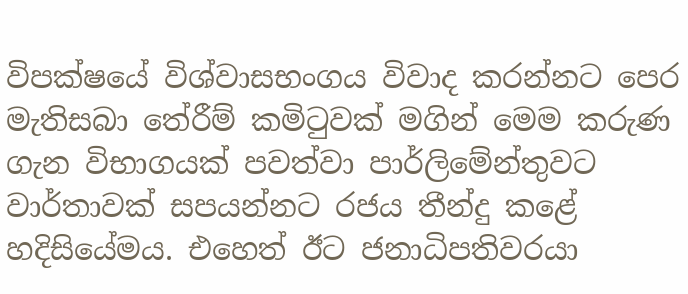විපක්ෂයේ විශ්වාසභංගය විවාද කරන්නට පෙර මැතිසබා තේරීම් කමිටුවක් මගින් මෙම කරුණ ගැන විභාගයක් පවත්වා පාර්ලිමේන්තුවට වාර්තාවක් සපයන්නට රජය තීන්දු කළේ හදිසියේමය. එහෙත් ඊට ජනාධිපතිවරයා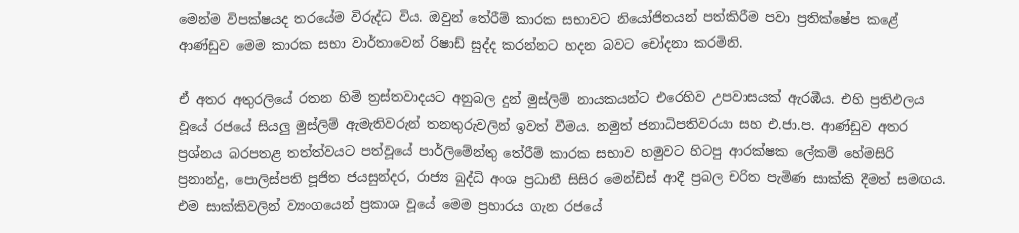මෙන්ම විපක්ෂයද තරයේම විරුද්ධ විය. ඔවුන් තේරීම් කාරක සභාවට නියෝජිතයන් පත්කිරීම පවා ප්‍රතික්ෂේප කළේ ආණ්ඩුව මෙම කාරක සභා වාර්තාවෙන් රිෂාඩ් සුද්ද කරන්නට හදන බවට චෝදනා කරමිනි.

ඒ අතර අතුරලියේ රතන හිමි ත්‍රස්තවාදයට අනුබල දුන් මුස්ලිම් නායකයන්ට එරෙහිව උපවාසයක් ඇරඹීය. එහි ප්‍රතිඵලය වූයේ රජයේ සියලු මුස්ලිම් ඇමැතිවරුන් තනතුරුවලින් ඉවත් වීමය. නමුත් ජනාධිපතිවරයා සහ එ.ජා.ප. ආණ්ඩුව අතර ප්‍රශ්නය බරපතළ තත්ත්වයට පත්වූයේ පාර්ලිමේන්තු තේරීම් කාරක සභාව හමුවට හිටපු ආරක්ෂක ලේකම් හේමසිරි ප්‍රනාන්දු, පොලිස්පති පූජිත ජයසුන්දර, රාජ්‍ය බුද්ධි අංශ ප්‍රධානී සිසිර මෙන්ඩිස් ආදී ප්‍රබල චරිත පැමිණ සාක්කි දීමත් සමඟය. එම සාක්කිවලින් ව්‍යංගයෙන් ප්‍රකාශ වූයේ මෙම ප්‍රහාරය ගැන රජයේ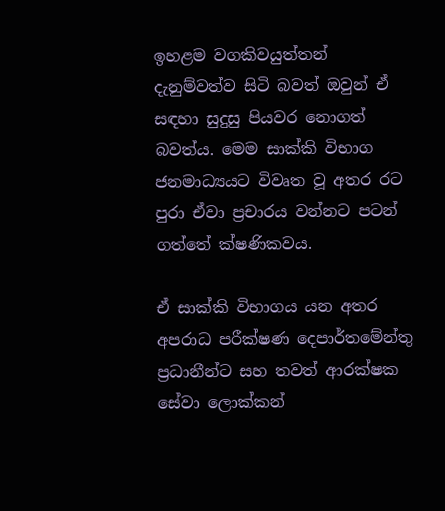ඉහළම වගකිවයුත්තන් දැනුම්වත්ව සිටි බවත් ඔවුන් ඒ සඳහා සුදුසු පියවර නොගත් බවත්ය. මෙම සාක්කි විභාග ජනමාධ්‍යයට විවෘත වූ අතර රට පුරා ඒවා ප්‍රචාරය වන්නට පටන් ගත්තේ ක්ෂණිකවය.

ඒ සාක්කි විභාගය යන අතර අපරාධ පරීක්ෂණ දෙපාර්තමේන්තු ප්‍රධානීන්ට සහ තවත් ආරක්ෂක සේවා ලොක්කන්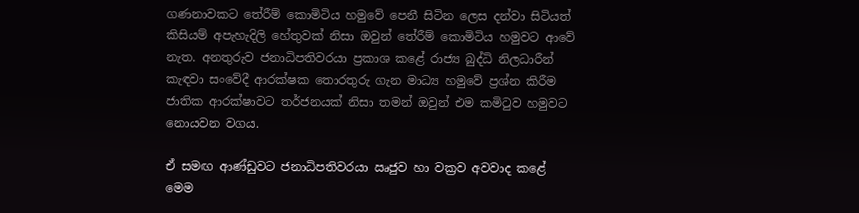ගණනාවකට තේරීම් කොමිටිය හමුවේ පෙනී සිටින ලෙස දන්වා සිටියත් කිසියම් අපැහැදිලි හේතුවක් නිසා ඔවුන් තේරීම් කොමිටිය හමුවට ආවේ නැත. අනතුරුව ජනාධිපතිවරයා ප්‍රකාශ කළේ රාජ්‍ය බුද්ධි නිලධාරීන් කැඳවා සංවේදී ආරක්ෂක තොරතුරු ගැන මාධ්‍ය හමුවේ ප්‍රශ්න කිරීම ජාතික ආරක්ෂාවට තර්ජනයක් නිසා තමන් ඔවුන් එම කමිටුව හමුවට නොයවන වගය.

ඒ සමඟ ආණ්ඩුවට ජනාධිපතිවරයා ඍජුව හා වක්‍රව අවවාද කළේ මෙම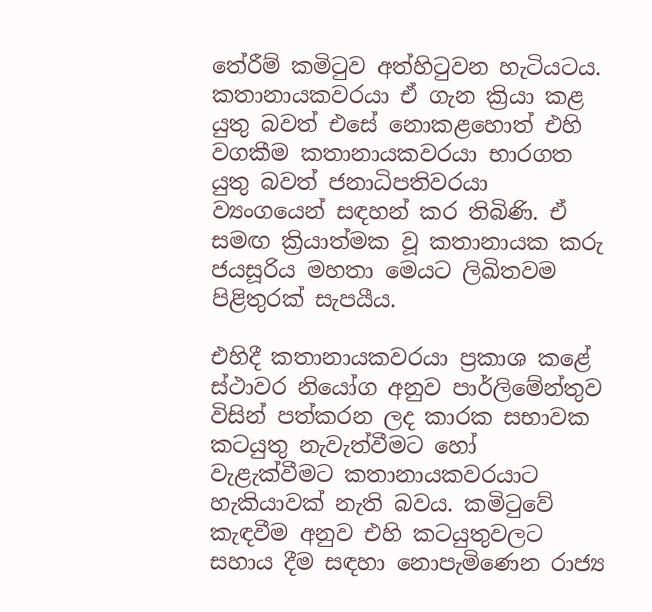තේරීම් කමිටුව අත්හිටුවන හැටියටය. කතානායකවරයා ඒ ගැන ක්‍රියා කළ යුතු බවත් එසේ නොකළහොත් එහි වගකීම කතානායකවරයා භාරගත යුතු බවත් ජනාධිපතිවරයා ව්‍යංගයෙන් සඳහන් කර තිබිණි. ඒ සමඟ ක්‍රියාත්මක වූ කතානායක කරු ජයසූරිය මහතා මෙයට ලිඛිතවම පිළිතුරක් සැපයීය.

එහිදී කතානායකවරයා ප්‍රකාශ කළේ ස්ථාවර නියෝග අනුව පාර්ලිමේන්තුව විසින් පත්කරන ලද කාරක සභාවක කටයුතු නැවැත්වීමට හෝ වැළැක්වීමට කතානායකවරයාට හැකියාවක් නැති බවය. කමිටුවේ කැඳවීම අනුව එහි කටයුතුවලට සහාය දීම සඳහා නොපැමිණෙන රාජ්‍ය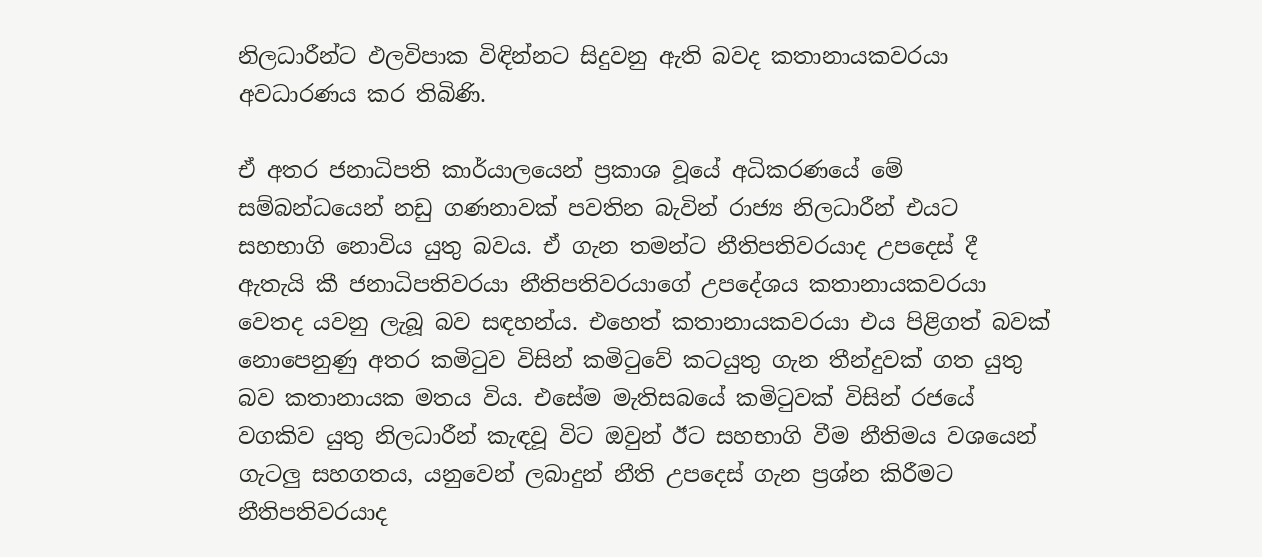නිලධාරීන්ට ඵලවිපාක විඳින්නට සිදුවනු ඇති බවද කතානායකවරයා අවධාරණය කර තිබිණි.

ඒ අතර ජනාධිපති කාර්යාලයෙන් ප්‍රකාශ වූයේ අධිකරණයේ මේ සම්බන්ධයෙන් නඩු ගණනාවක් පවතින බැවින් රාජ්‍ය නිලධාරීන් එයට සහභාගි නොවිය යුතු බවය. ඒ ගැන තමන්ට නීතිපතිවරයාද උපදෙස් දී ඇතැයි කී ජනාධිපතිවරයා නීතිපතිවරයාගේ උපදේශය කතානායකවරයා වෙතද යවනු ලැබූ බව සඳහන්ය. එහෙත් කතානායකවරයා එය පිළිගත් බවක් නොපෙනුණු අතර කමිටුව විසින් කමිටුවේ කටයුතු ගැන තීන්දුවක් ගත යුතු බව කතානායක මතය විය. එසේම මැතිසබයේ කමිටුවක් විසින් රජයේ වගකිව යුතු නිලධාරීන් කැඳවූ විට ඔවුන් ඊට සහභාගි වීම නීතිමය වශයෙන් ගැටලු සහගතය, යනුවෙන් ලබාදුන් නීති උපදෙස් ගැන ප්‍රශ්න කිරීමට නීතිපතිවරයාද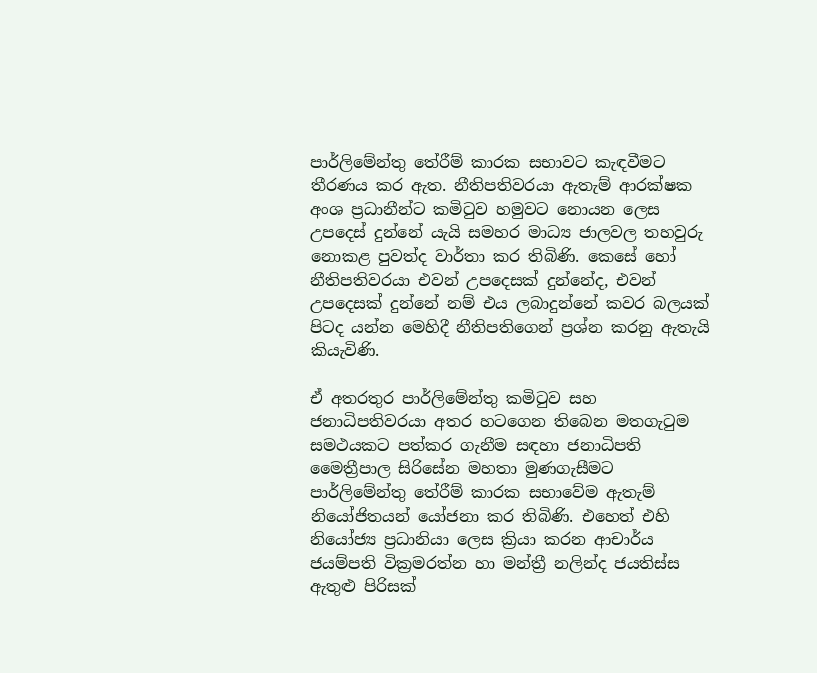පාර්ලිමේන්තු තේරීම් කාරක සභාවට කැඳවීමට තීරණය කර ඇත. නීතිපතිවරයා ඇතැම් ආරක්ෂක අංශ ප්‍රධානීන්ට කමිටුව හමුවට නොයන ලෙස උපදෙස් දුන්නේ යැයි සමහර මාධ්‍ය ජාලවල තහවුරු නොකළ පුවත්ද වාර්තා කර තිබිණි. කෙසේ හෝ නීතිපතිවරයා එවන් උපදෙසක් දුන්නේද, එවන් උපදෙසක් දුන්නේ නම් එය ලබාදුන්නේ කවර බලයක් පිටද යන්න මෙහිදී නීතිපතිගෙන් ප්‍රශ්න කරනු ඇතැයි කියැවිණි.

ඒ අතරතුර පාර්ලිමේන්තු කමිටුව සහ ජනාධිපතිවරයා අතර හටගෙන තිබෙන මතගැටුම සමථයකට පත්කර ගැනීම සඳහා ජනාධිපති මෛත්‍රීපාල සිරිසේන මහතා මුණගැසීමට පාර්ලිමේන්තු තේරීම් කාරක සභාවේම ඇතැම් නියෝජිතයන් යෝජනා කර තිබිණි. එහෙත් එහි නියෝජ්‍ය ප්‍රධානියා ලෙස ක්‍රියා කරන ආචාර්ය ජයම්පති වික්‍රමරත්න හා මන්ත්‍රී නලින්ද ජයතිස්ස ඇතුළු පිරිසක්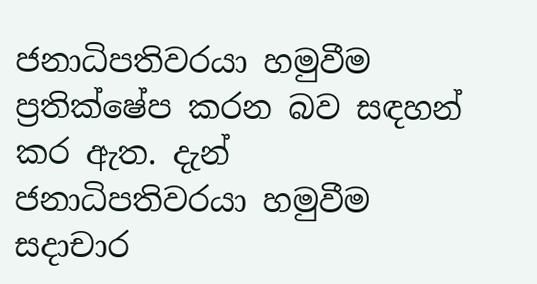ජනාධිපතිවරයා හමුවීම ප්‍රතික්ෂේප කරන බව සඳහන් කර ඇත. දැන් ජනාධිපතිවරයා හමුවීම සදාචාර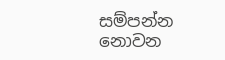සම්පන්න නොවන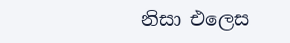නිසා එලෙස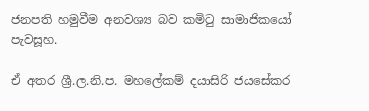ජනපති හමුවීම අනවශ්‍ය බව කමිටු සාමාජිකයෝ පැවසූහ.

ඒ අතර ශ්‍රී.ල.නි.ප. මහලේකම් දයාසිරි ජයසේකර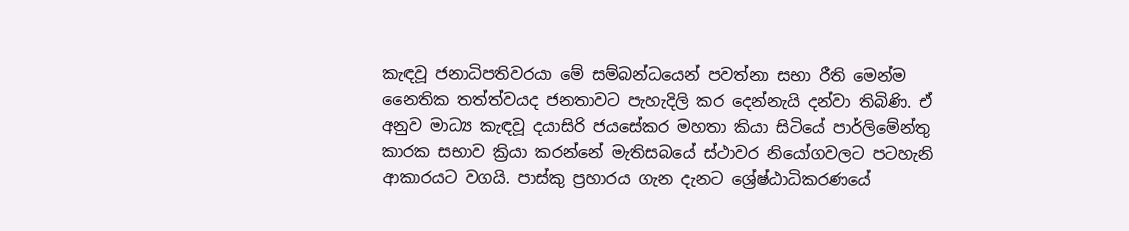කැඳවූ ජනාධිපතිවරයා මේ සම්බන්ධයෙන් පවත්නා සභා රීති මෙන්ම නෛතික තත්ත්වයද ජනතාවට පැහැදිලි කර දෙන්නැයි දන්වා තිබිණි. ඒ අනුව මාධ්‍ය කැඳවූ දයාසිරි ජයසේකර මහතා කියා සිටියේ පාර්ලිමේන්තු කාරක සභාව ක්‍රියා කරන්නේ මැතිසබයේ ස්ථාවර නියෝගවලට පටහැනි ආකාරයට වගයි. පාස්කු ප්‍රහාරය ගැන දැනට ශ්‍රේෂ්ඨාධිකරණයේ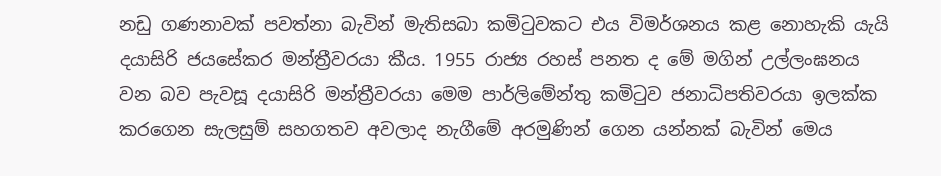නඩු ගණනාවක් පවත්නා බැවින් මැතිසබා කමිටුවකට එය විමර්ශනය කළ නොහැකි යැයි දයාසිරි ජයසේකර මන්ත්‍රීවරයා කීය. 1955 රාජ්‍ය රහස් පනත ද මේ මගින් උල්ලංඝනය වන බව පැවසූ දයාසිරි මන්ත්‍රීවරයා මෙම පාර්ලිමේන්තු කමිටුව ජනාධිපතිවරයා ඉලක්ක කරගෙන සැලසුම් සහගතව අවලාද නැගීමේ අරමුණින් ගෙන යන්නක් බැවින් මෙය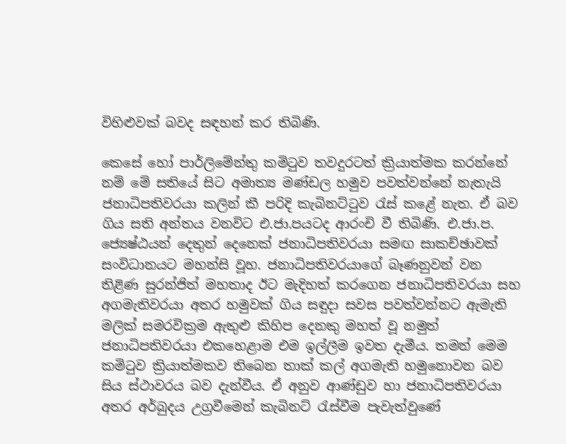විහිළුවක් බවද සඳහන් කර තිබිණි.

කෙසේ හෝ පාර්ලිමේන්තු කමිටුව තවදුරටත් ක්‍රියාත්මක කරන්නේ නම් මේ සතියේ සිට අමාත්‍ය මණ්ඩල හමුව පවත්වන්නේ නැතැයි ජනාධිපතිවරයා කලින් කී පරිදි කැබිනට්ටුව රැස් කළේ නැත. ඒ බව ගිය සති අන්තය වනවිට එ.ජා.පයටද ආරංචි වී තිබිණි. එ.ජා.ප. ජ්‍යෙෂ්ඨයන් දෙතුන් දෙනෙක් ජනාධිපතිවරයා සමඟ සාකච්ඡාවක් සංවිධානයට මහන්සි වූහ. ජනාධිපතිවරයාගේ බෑණනුවන් වන තිළිණ සුරන්ජිත් මහතාද ඊට මැදිහත් කරගෙන ජනාධිපතිවරයා සහ අගමැතිවරයා අතර හමුවක් ගිය සඳුදා සවස පවත්වන්නට ඇමැති මලික් සමරවික්‍රම ඇතුළු කිහිප දෙනකු මහත් වූ නමුත් ජනාධිපතිවරයා එකහෙළාම එම ඉල්ලීම ඉවත දැමීය. තමන් මෙම කමිටුව ක්‍රියාත්මකව තිබෙන තාක් කල් අගමැති හමුනොවන බව සිය ස්ථාවරය බව දැන්වීය. ඒ අනුව ආණ්ඩුව හා ජනාධිපතිවරයා අතර අර්බුදය උග්‍රවීමෙන් කැබිනට් රැස්වීම පැවැත්වුණේ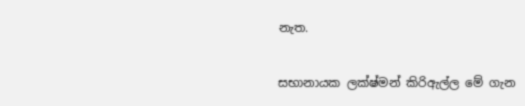නැත.

සභානායක ලක්ෂ්මන් කිරිඇල්ල මේ ගැන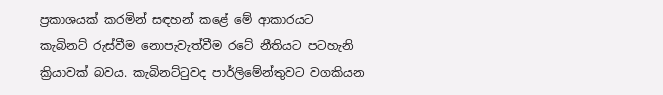ප්‍රකාශයක් කරමින් සඳහන් කළේ මේ ආකාරයට කැබිනට් රුස්වීම නොපැවැත්වීම රටේ නීතියට පටහැනි ක්‍රියාවක් බවය. කැබිනට්ටුවද පාර්ලි‍මේන්තුවට වගකියන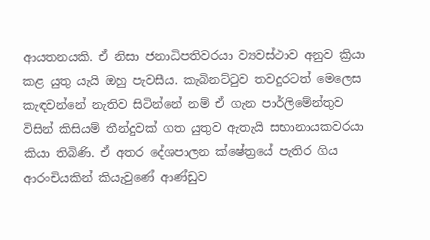ආයතනයකි. ඒ නිසා ජනාධිපතිවරයා ව්‍යවස්ථාව අනුව ක්‍රියා කළ යුතු යැයි ඔහු පැවසීය. කැබිනට්ටුව තවදුරටත් මෙලෙස කැඳවන්නේ නැතිව සිටින්නේ නම් ඒ ගැන පාර්ලිමේන්තුව විසින් කිසියම් තීන්දුවක් ගත යුතුව ඇතැයි සභානායකවරයා කියා තිබිණි. ඒ අතර දේශපාලන ක්ෂේත්‍රයේ පැතිර ගිය ආරංචියකින් කියැවුණේ ආණ්ඩුව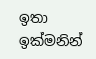ඉතා ඉක්මනින්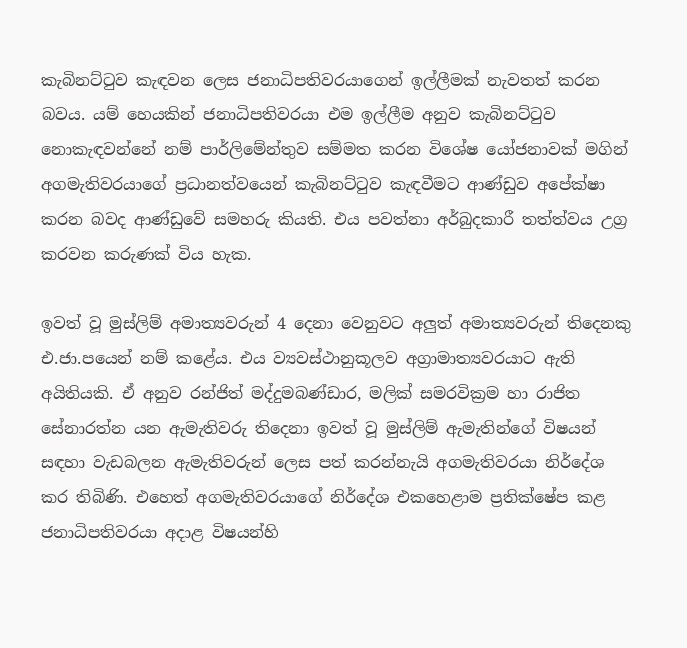කැබිනට්ටුව කැඳවන ලෙස ජනාධිපතිවරයාගෙන් ඉල්ලීමක් නැවතත් කරන බවය. යම් හෙයකින් ජනාධිපතිවරයා එම ඉල්ලීම අනුව කැබිනට්ටුව නොකැඳවන්නේ නම් පාර්ලිමේන්තුව සම්මත කරන විශේෂ යෝජනාවක් මගින් අගමැතිවරයාගේ ප්‍රධානත්වයෙන් කැබිනට්ටුව කැඳවීමට ආණ්ඩුව අපේක්ෂා කරන බවද ආණ්ඩුවේ සමහරු කියති. එය පවත්නා අර්බුදකාරී තත්ත්වය උග්‍ර කරවන කරුණක් විය හැක.

ඉවත් වූ මුස්ලිම් අමාත්‍යවරුන් 4 දෙනා වෙනුවට අලුත් අමාත්‍යවරුන් තිදෙනකු එ.ජා.පයෙන් නම් කළේය. එය ව්‍යවස්ථානුකූලව අග්‍රාමාත්‍යවරයාට ඇති අයිතියකි. ඒ අනුව රන්ජිත් මද්දුමබණ්ඩාර, මලික් සමරවික්‍රම හා රාජිත සේනාරත්න යන ඇමැතිවරු තිදෙනා ඉවත් වූ මුස්ලිම් ඇමැතින්ගේ විෂයන් සඳහා වැඩබලන ඇමැතිවරුන් ලෙස පත් කරන්නැයි අගමැතිවරයා නිර්දේශ කර තිබිණි. එහෙත් අගමැතිවරයාගේ නිර්දේශ එකහෙළාම ප්‍රතික්ෂේප කළ ජනාධිපතිවරයා අදාළ විෂයන්හි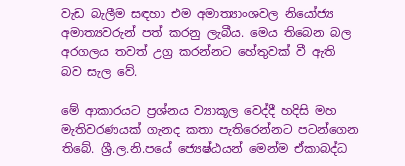වැඩ බැලීම සඳහා එම අමාත්‍යාංශවල නියෝජ්‍ය අමාත්‍යවරුන් පත් කරනු ලැබීය. මෙය තිබෙන බල අරගලය තවත් උග්‍ර කරන්නට හේතුවක් වී ඇති බව සැල වේ.

මේ ආකාරයට ප්‍රශ්නය ව්‍යාකූල වෙද්දී හදිසි මහ මැතිවරණයක් ගැනද කතා පැතිරෙන්නට පටන්ගෙන තිබේ. ශ්‍රී.ල.නි.පයේ ජ්‍යෙෂ්ඨයන් මෙන්ම ඒකාබද්ධ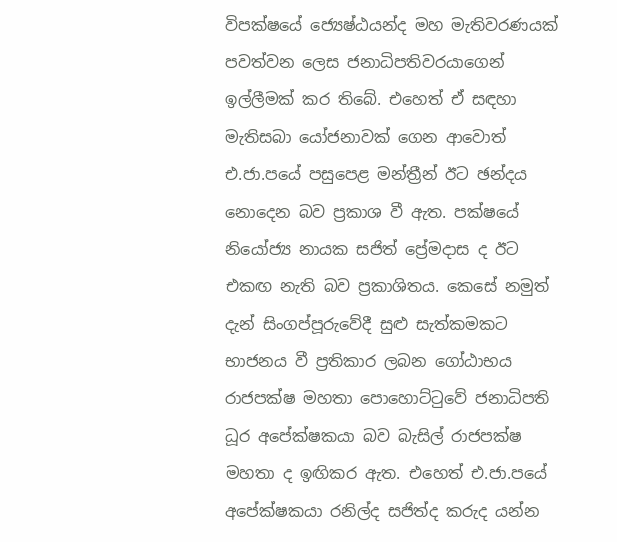විපක්ෂයේ ජ්‍යෙෂ්ඨයන්ද මහ මැතිවරණයක් පවත්වන ලෙස ජනාධිපතිවරයාගෙන් ඉල්ලීමක් කර තිබේ. එහෙත් ඒ සඳහා මැතිසබා යෝජනාවක් ගෙන ආවොත් එ.ජා.පයේ පසුපෙළ මන්ත්‍රීන් ඊට ඡන්දය නොදෙන බව ප්‍රකාශ වී ඇත. පක්ෂයේ නියෝජ්‍ය නායක සජිත් ප්‍රේමදාස ද ඊට එකඟ නැති බව ප්‍රකාශිතය. කෙසේ නමුත් දැන් සිංගප්පූරුවේදී සුළු සැත්කමකට භාජනය වී ප්‍රතිකාර ලබන ගෝඨාභය රාජපක්ෂ මහතා පොහොට්ටුවේ ජනාධිපති ධූර අපේක්ෂකයා බව බැසිල් රාජපක්ෂ මහතා ද ඉඟිකර ඇත. එහෙත් එ.ජා.පයේ අපේක්ෂකයා රනිල්ද සජිත්ද කරුද යන්න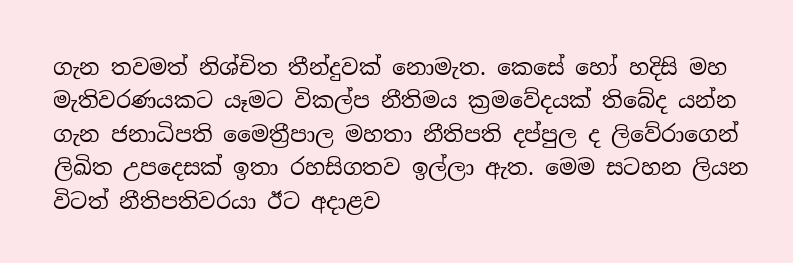ගැන තවමත් නිශ්චිත තීන්දුවක් නොමැත. කෙසේ හෝ හදිසි මහ මැතිවරණයකට යෑමට විකල්ප නීතිමය ක්‍රමවේදයක් තිබේද යන්න ගැන ජනාධිපති මෛත්‍රීපාල මහතා නීතිපති දප්පුල ද ලිවේරාගෙන් ලිඛිත උපදෙසක් ඉතා රහසිගතව ඉල්ලා ඇත. මෙම සටහන ලියන විටත් නීතිපතිවරයා ඊට අදාළව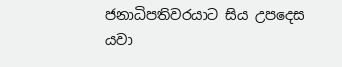ජනාධිපතිවරයාට සිය උපදෙස යවා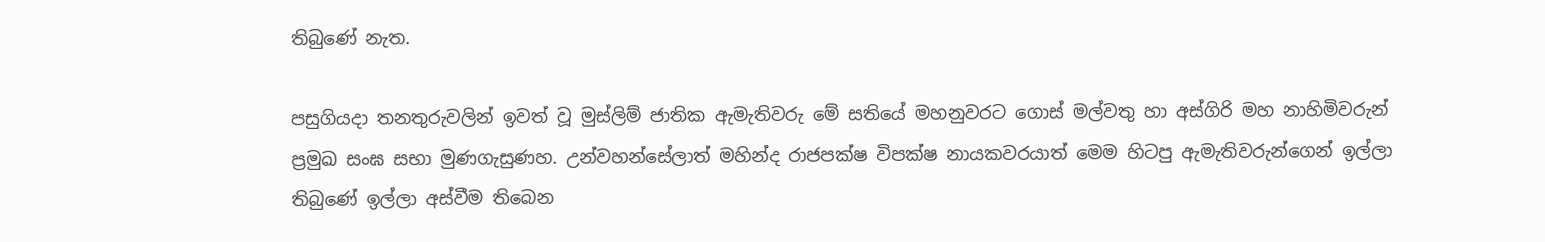තිබුණේ නැත.

පසුගියදා තනතුරුවලින් ඉවත් වූ මුස්ලිම් ජාතික ඇමැතිවරු මේ සතියේ මහනුවරට ගොස් මල්වතු හා අස්ගිරි මහ නාහිමිවරුන් ප්‍රමුඛ සංඝ සභා මුණගැසුණහ. උන්වහන්සේලාත් මහින්ද රාජපක්ෂ විපක්ෂ නායකවරයාත් මෙම හිටපු ඇමැතිවරුන්ගෙන් ඉල්ලා තිබුණේ ඉල්ලා අස්වීම තිබෙන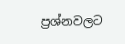ප්‍රශ්නවලට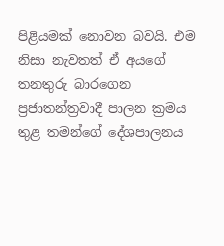පිළියමක් නොවන බවයි. එම නිසා නැවතත් ඒ අයගේ තනතුරු බාරගෙන ප්‍රජාතන්ත්‍රවාදී පාලන ක්‍රමය තුළ තමන්ගේ දේශපාලනය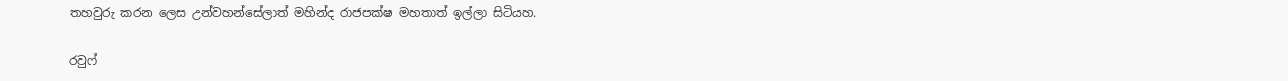තහවුරු කරන ලෙස උන්වහන්සේලාත් මහින්ද රාජපක්ෂ මහතාත් ඉල්ලා සිටියහ.

රවුෆ්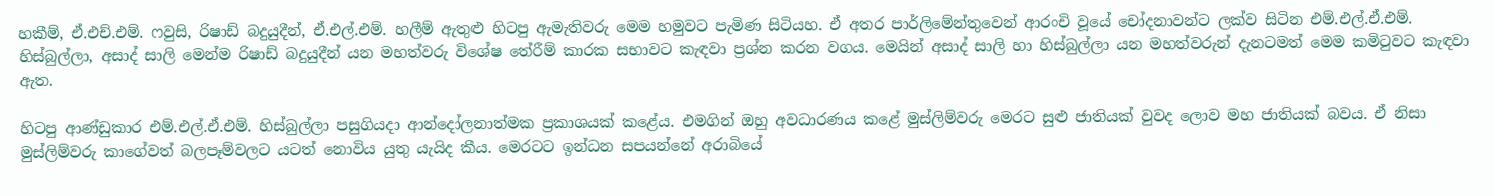හකීම්, ඒ.එච්.එම්. ෆවුසි, රිෂාඩ් බදුයුදීන්, ඒ.එල්.එම්. හලීම් ඇතුළු හිටපු ඇමැතිවරු මෙම හමුවට පැමිණ සිටියහ. ඒ අතර පාර්ලිමේන්තුවෙන් ආරංචි වූයේ චෝදනාවන්ට ලක්ව සිටින එම්.එල්.ඒ.එම්. හිස්බුල්ලා, අසාද් සාලි මෙන්ම රිෂාඩ් බදුයුදීන් යන මහත්වරු විශේෂ තේරීම් කාරක සභාවට කැඳවා ප්‍රශ්න කරන වගය. මෙයින් අසාද් සාලි හා හිස්බුල්ලා යන මහත්වරුන් දැනටමත් මෙම කමිටුවට කැඳවා ඇත.

හිටපු ආණ්ඩුකාර එම්.එල්.ඒ.එම්. හිස්බුල්ලා පසුගියදා ආන්දෝලනාත්මක ප්‍රකාශයක් කළේය. එමගින් ඔහු අවධාරණය කළේ මුස්ලිම්වරු මෙරට සුළු ජාතියක් වුවද ලොව මහ ජාතියක් බවය. ඒ නිසා මුස්ලිම්වරු කාගේවත් බලපෑම්වලට යටත් නොවිය යුතු යැයිද කීය. මෙරටට ඉන්ධන සපයන්නේ අරාබියේ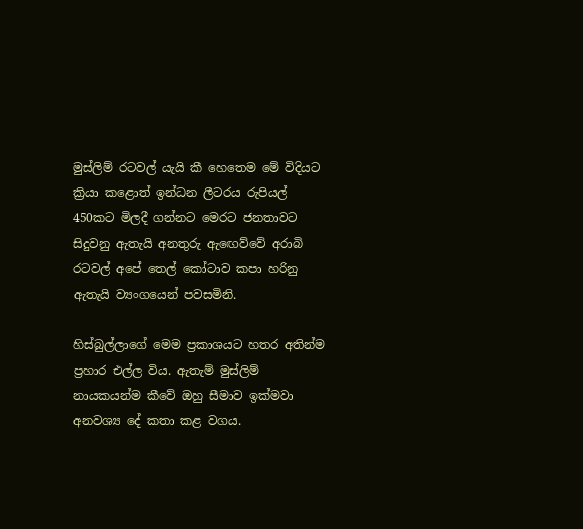මුස්ලිම් රටවල් යැයි කී හෙතෙම මේ විදියට ක්‍රියා කළොත් ඉන්ධන ලීටරය රුපියල් 450කට මිලදී ගන්නට මෙරට ජනතාවට සිදුවනු ඇතැයි අනතුරු ඇඟෙව්වේ අරාබි රටවල් අපේ තෙල් කෝටාව කපා හරිනු ඇතැයි ව්‍යංගයෙන් පවසමිනි.

හිස්බුල්ලාගේ මෙම ප්‍රකාශයට හතර අතින්ම ප්‍රහාර එල්ල විය. ඇතැම් මුස්ලිම් නායකයන්ම කීවේ ඔහු සීමාව ඉක්මවා අනවශ්‍ය දේ කතා කළ වගය.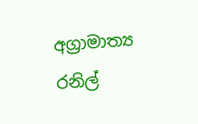අග්‍රාමාත්‍ය රනිල්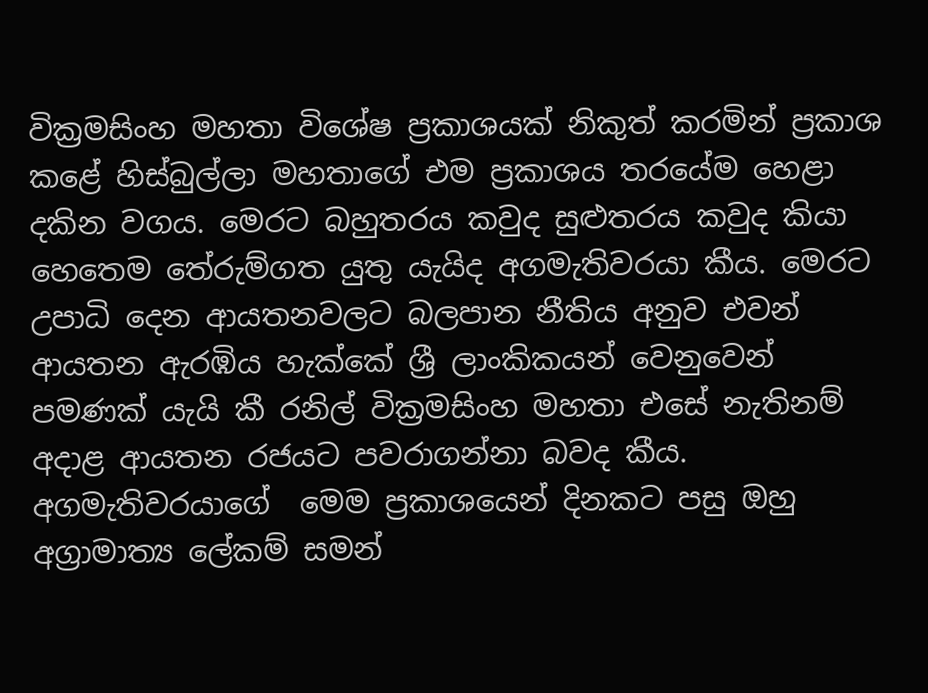වික්‍රමසිංහ මහතා විශේෂ ප්‍රකාශයක් නිකුත් කරමින් ප්‍රකාශ කළේ හිස්බුල්ලා මහතාගේ එම ප්‍රකාශය තරයේම හෙළා දකින වගය. මෙරට බහුතරය කවුද සුළුතරය කවුද කියා හෙතෙම තේරුම්ගත යුතු යැයිද අගමැතිවරයා කීය. මෙරට උපාධි දෙන ආයතනවලට බලපාන නීතිය අනුව එවන් ආයතන ඇරඹිය හැක්කේ ශ්‍රී ලාංකිකයන් වෙනුවෙන් පමණක් යැයි කී රනිල් වික්‍රමසිංහ මහතා එසේ නැතිනම් අදාළ ආයතන රජයට පවරාගන්නා බවද කීය. අගමැතිවරයාගේ  මෙම ප්‍රකාශයෙන් දිනකට පසු ඔහු අග්‍රාමාත්‍ය ලේකම් සමන්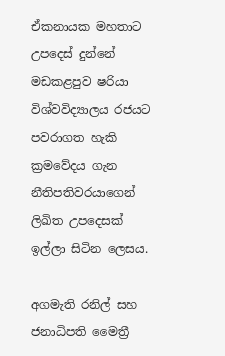ඒකනායක මහතාට උපදෙස් දුන්නේ මඩකළපුව ෂරියා විශ්වවිද්‍යාලය රජයට පවරාගත හැකි ක්‍රමවේදය ගැන නීතිපතිවරයාගෙන් ලිඛිත උපදෙසක් ඉල්ලා සිටින ලෙසය.

අගමැති රනිල් සහ ජනාධිපති මෛත්‍රී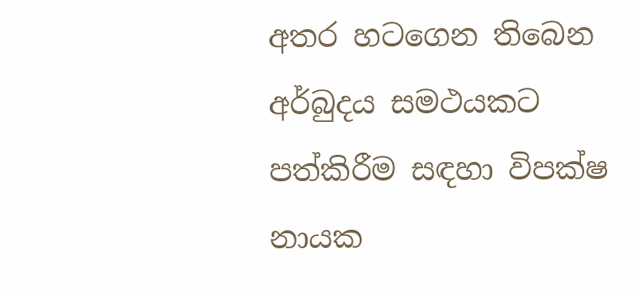අතර හටගෙන තිබෙන අර්බුදය සමථයකට පත්කිරීම සඳහා විපක්ෂ නායක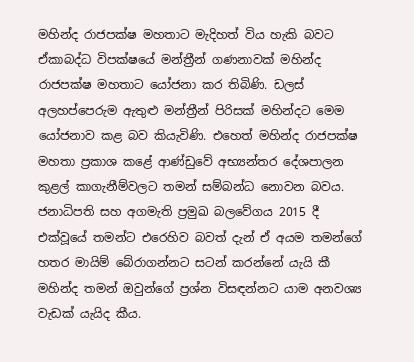මහින්ද රාජපක්ෂ මහතාට මැදිහත් විය හැකි බවට ඒකාබද්ධ විපක්ෂයේ මන්ත්‍රීන් ගණනාවක් මහින්ද රාජපක්ෂ මහතාට යෝජනා කර තිබිණි. ඩලස් අලහප්පෙරුම ඇතුළු මන්ත්‍රීන් පිරිසක් මහින්දට මෙම යෝජනාව කළ බව කියැවිණි. එහෙත් මහින්ද රාජපක්ෂ මහතා ප්‍රකාශ කළේ ආණ්ඩුවේ අභ්‍යන්තර දේශපාලන කුළල් කාගැනීම්වලට තමන් සම්බන්ධ නොවන බවය. ජනාධිපති සහ අගමැති ප්‍රමුඛ බලවේගය 2015 දී එක්වූයේ තමන්ට එරෙහිව බවත් දැන් ඒ අයම තමන්ගේ හතර මායිම් බේරාගන්නට සටන් කරන්නේ යැයි කී මහින්ද තමන් ඔවුන්ගේ ප්‍රශ්න විසඳන්නට යාම අනවශ්‍ය වැඩක් යැයිද කීය.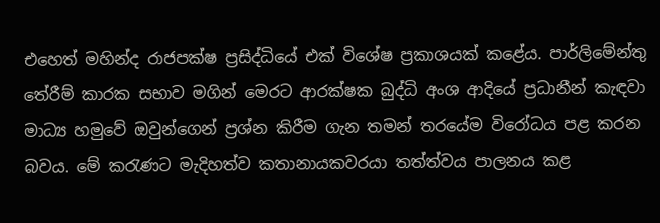එහෙත් මහින්ද රාජපක්ෂ ප්‍රසිද්ධියේ එක් විශේෂ ප්‍රකාශයක් කළේය. පාර්ලිමේන්තු තේරීම් කාරක සභාව මගින් මෙරට ආරක්ෂක බුද්ධි අංශ ආදියේ ප්‍රධානීන් කැඳවා මාධ්‍ය හමුවේ ඔවුන්ගෙන් ප්‍රශ්න කිරීම ගැන තමන් තරයේම විරෝධය පළ කරන බවය. මේ කරැණට මැදිහත්ව කතානායකවරයා තත්ත්වය පාලනය කළ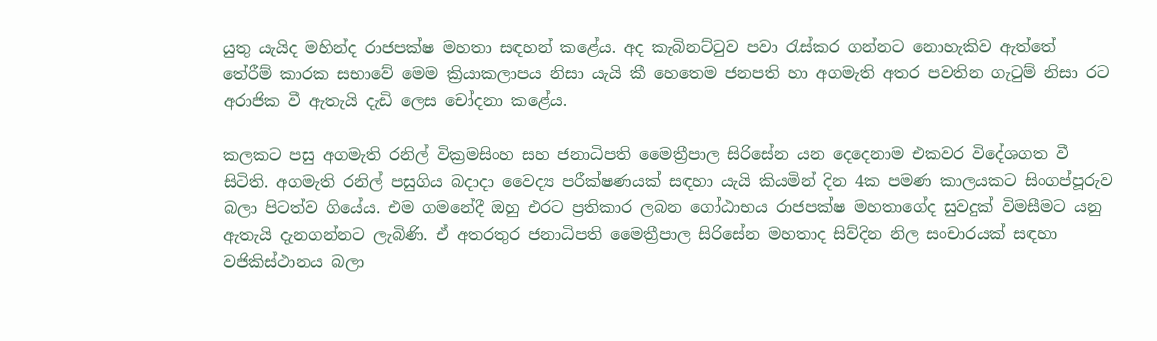යුතු යැයිද මහින්ද රාජපක්ෂ මහතා සඳහන් කළේය. අද කැබිනට්ටුව පවා රැස්කර ගන්නට නොහැකිව ඇත්තේ තේරීම් කාරක සභාවේ මෙම ක්‍රියාකලාපය නිසා යැයි කී හෙතෙම ජනපති හා අගමැති අතර පවතින ගැටුම් නිසා රට අරාජික වී ඇතැයි දැඩි ලෙස චෝදනා කළේය.

කලකට පසු අගමැති රනිල් වික්‍රමසිංහ සහ ජනාධිපති මෛත්‍රීපාල සිරිසේන යන දෙදෙනාම එකවර විදේශගත වී සිටිති. අගමැති රනිල් පසුගිය බදාදා වෛද්‍ය පරීක්ෂණයක් සඳහා යැයි කියමින් දින 4ක පමණ කාලයකට සිංගප්පූරුව බලා පිටත්ව ගියේය. එම ගමනේදී ඔහු එරට ප්‍රතිකාර ලබන ගෝඨාභය රාජපක්ෂ මහතාගේද සුවදුක් විමසීමට යනු ඇතැයි දැනගන්නට ලැබිණි. ඒ අතරතුර ජනාධිපති මෛත්‍රීපාල සිරිසේන මහතාද සිව්දින නිල සංචාරයක් සඳහා වජිකිස්ථානය බලා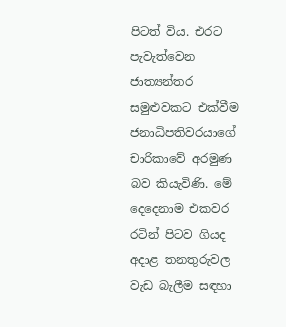පිටත් විය. එරට පැවැත්වෙන ජාත්‍යන්තර සමුළුවකට එක්වීම ජනාධිපතිවරයාගේ චාරිකාවේ අරමුණ බව කියැවිණි. මේ දෙදෙනාම එකවර රටින් පිටව ගියද අදාළ තනතුරුවල වැඩ බැලීම සඳහා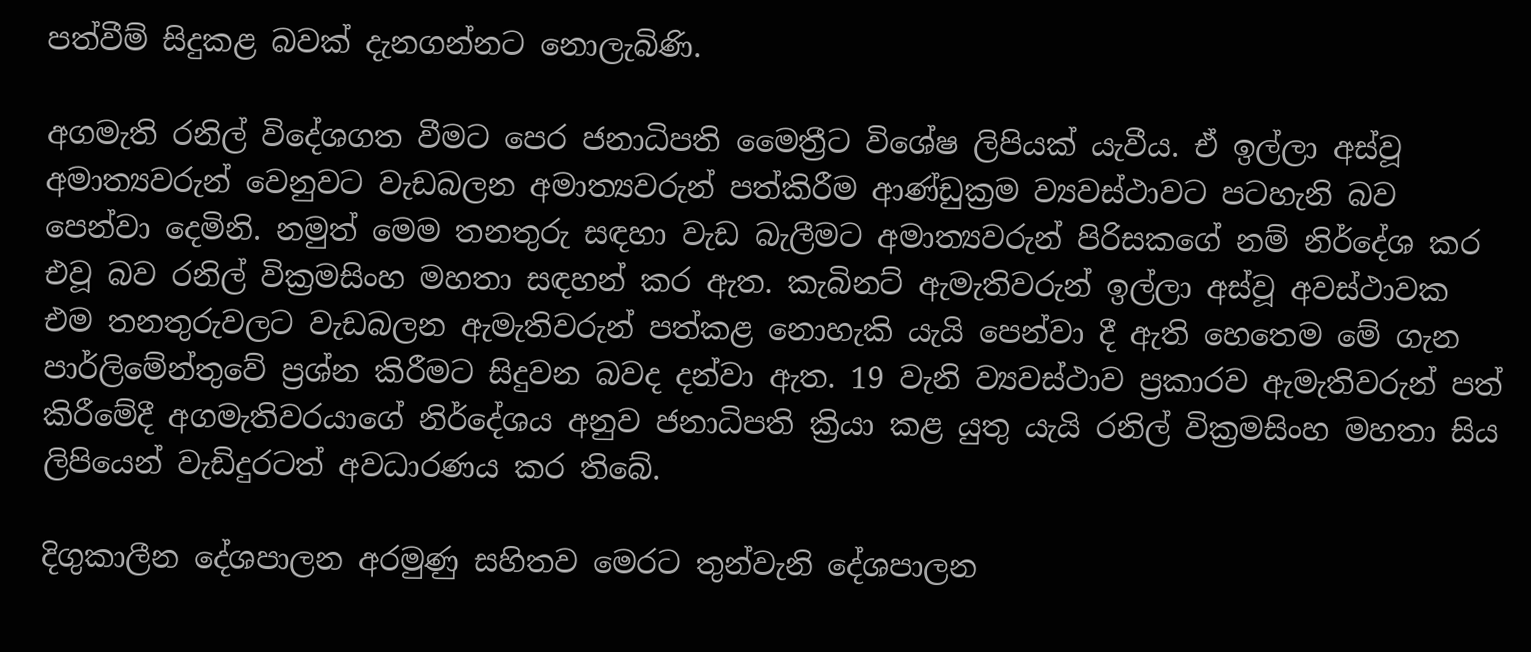පත්වීම් සිදුකළ බවක් දැනගන්නට නොලැබිණි.

අගමැති රනිල් විදේශගත වීමට පෙර ජනාධිපති මෛත්‍රීට විශේෂ ලිපියක් යැවීය. ඒ ඉල්ලා අස්වූ අමාත්‍යවරුන් වෙනුවට වැඩබලන අමාත්‍යවරුන් පත්කිරීම ආණ්ඩුක්‍රම ව්‍යවස්ථාවට පටහැනි බව පෙන්වා දෙමිනි. නමුත් මෙම තනතුරු සඳහා වැඩ බැලීමට අමාත්‍යවරුන් පිරිසකගේ නම් නිර්දේශ කර එවූ බව රනිල් වික්‍රමසිංහ මහතා සඳහන් කර ඇත. කැබිනට් ඇමැතිවරුන් ඉල්ලා අස්වූ අවස්ථාවක එම තනතුරුවලට වැඩබලන ඇමැතිවරුන් පත්කළ නොහැකි යැයි පෙන්වා දී ඇති හෙතෙම මේ ගැන පාර්ලිමේන්තුවේ ප්‍රශ්න කිරීමට සිදුවන බවද දන්වා ඇත. 19 වැනි ව්‍යවස්ථාව ප්‍රකාරව ඇමැතිවරුන් පත් කිරීමේදී අගමැතිවරයාගේ නිර්දේශය අනුව ජනාධිපති ක්‍රියා කළ යුතු යැයි රනිල් වික්‍රමසිංහ මහතා සිය ලිපියෙන් වැඩිදුරටත් අවධාරණය කර තිබේ.

දිගුකාලීන දේශපාලන අරමුණු සහිතව මෙරට තුන්වැනි දේශපාලන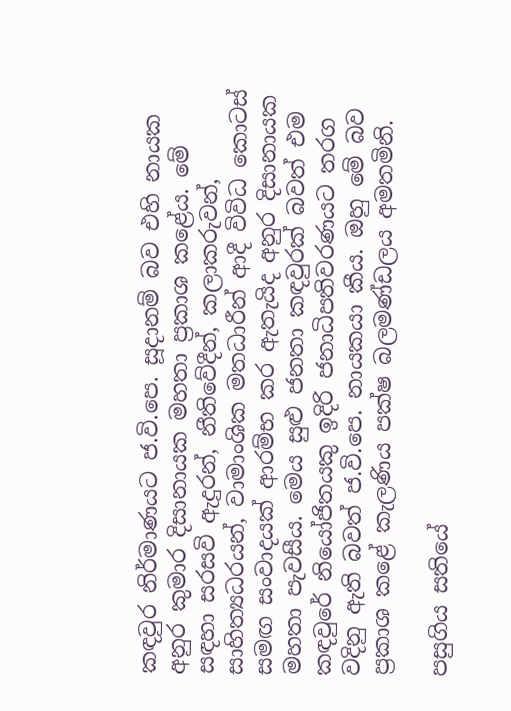කඳවුර නිර්මාණයට ජ.වි.පෙ. සූදානම් බව එහි නායක අනුර කුමාර දිසානායක මහතා ප්‍රකාශ කළේය. මේ සඳහා සරසවි ඇදුරන්, නීතිවේදීන්, කලාකරුවන්, සාහිත්‍යධරයන්, වාමාංශික මතධාරීන් ආදී විවිධ කොටස් සමඟ සංවාදයක් ආරම්භ කර ඇතැයිද අනුර දිසානායක මහතා පැවසීය. මෙය සුළු ජනතා කඳවුරක් බවත් එම කඳවුරේ නියෝජිතයකු ඉදිරි ජනාධිපතිවරණයට තරග වදිනු ඇති බවත් ජ.වි.පෙ. නායකයා කීය. ඔහු මේ බව ප්‍රකාශ කළේ කැලණිය පක්ෂ බලමණ්ඩලය අමතමිනි.

පසුගිය සතියේ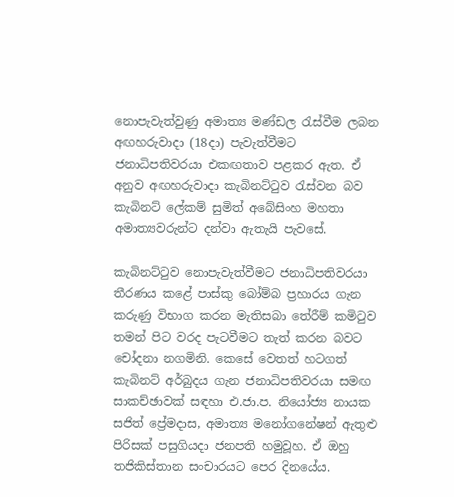නොපැවැත්වුණු අමාත්‍ය මණ්ඩල රැස්වීම ලබන අඟහරුවාදා (18දා) පැවැත්වීමට ජනාධිපතිවරයා එකඟතාව පළකර ඇත. ඒ අනුව අඟහරුවාදා කැබිනට්ටුව රැස්වන බව කැබිනට් ලේකම් සුමිත් අබේසිංහ මහතා අමාත්‍යවරුන්ට දන්වා ඇතැයි පැවසේ.

කැබිනට්ටුව නොපැවැත්වීමට ජනාධිපතිවරයා තීරණය කළේ පාස්කු බෝම්බ ප්‍රහාරය ගැන කරුණු විභාග කරන මැතිසබා තේරීම් කමිටුව තමන් පිට වරද පැටවීමට තැත් කරන බවට චෝදනා නගමිනි. කෙසේ වෙතත් හටගත් කැබිනට් අර්බුදය ගැන ජනාධිපතිවරයා සමඟ සාකච්ඡාවක් සඳහා එ.ජා.ප. නියෝජ්‍ය නායක සජිත් ප්‍රේමදාස, අමාත්‍ය මනෝගනේෂන් ඇතුළු පිරිසක් පසුගියදා ජනපති හමුවූහ. ඒ ඔහු තජිකිස්තාන සංචාරයට පෙර දිනයේය.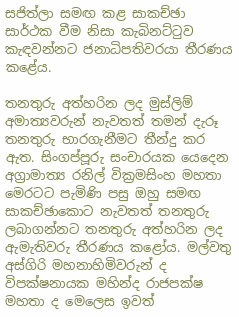සජිත්ලා සමඟ කළ සාකච්ඡා සාර්ථක වීම නිසා කැබිනට්ටුව කැඳවන්නට ජනාධිපතිවරයා තීරණය කළේය.

තනතුරු අත්හරින ලද මුස්ලිම් අමාත්‍යවරුන් නැවතත් තමන් දැරූ තනතුරු භාරගැනීමට තීන්දු කර ඇත. සිංගප්පූරු සංචාරයක යෙදෙන අග්‍රාමාත්‍ය රනිල් වික්‍රමසිංහ මහතා මෙරටට පැමිණි පසු ඔහු සමඟ සාකච්ඡාකොට නැවතත් තනතුරු ලබාගන්නට තනතුරු අත්හරින ලද ඇමැතිවරු තීරණය කළෝය. මල්වතු අස්ගිරි මහනාහිමිවරුන් ද විපක්ෂනායක මහින්ද රාජපක්ෂ මහතා ද මෙලෙස ඉවත්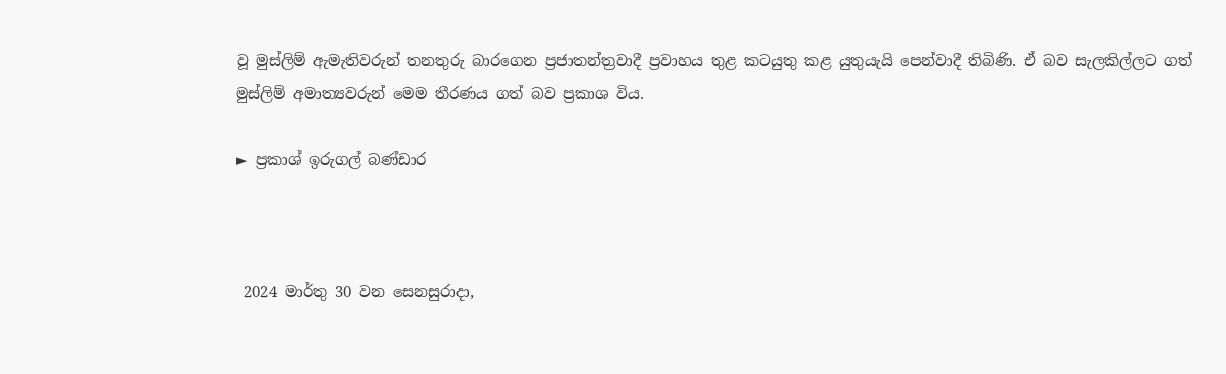වූ මුස්ලිම් ඇමැතිවරුන් තනතුරු බාරගෙන ප්‍රජාතන්ත්‍රවාදී ප්‍රවාහය තුළ කටයුතු කළ යුතුයැයි පෙන්වාදී තිබිණි. ඒ බව සැලකිල්ලට ගත් මුස්ලිම් අමාත්‍යවරුන් මෙම තීරණය ගත් බව ප්‍රකාශ විය.

► ප්‍රකාශ් ඉරුගල් බණ්ඩාර



 2024 මාර්තු 30 වන සෙනසුරාදා,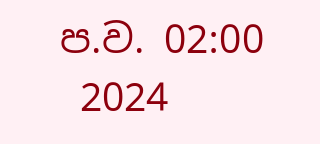ප.ව. 02:00
 2024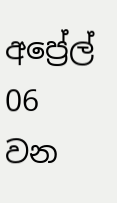අප්‍රේල් 06 වන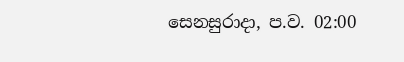සෙනසුරාදා, ප.ව. 02:00